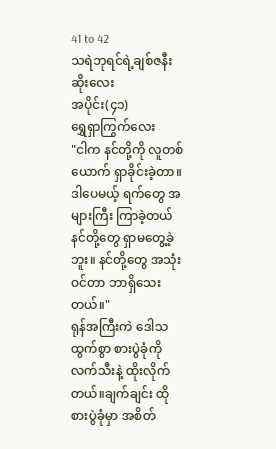41 to 42
သရဲဘုရင်ရဲ့ချစ်ဇနီးဆိုးလေး
အပိုင်း(၄၁)
ရွှေရှာကြွက်လေး
"ငါက နင်တို့ကို လူတစ်ယောက် ရှာခိုင်းခဲ့တာ။ ဒါပေမယ့် ရက်တွေ အများကြီး ကြာခဲ့တယ် နင်တို့တွေ ရှာမတွေ့ခဲ့ဘူး။ နင်တို့တွေ အသုံးဝင်တာ ဘာရှိသေးတယ်။"
ရုန်အကြီးကဲ ဒေါသထွက်စွာ စားပွဲခုံကို လက်သီးနဲ့ ထိုးလိုက်တယ်။ချက်ချင်း ထိုစားပွဲခုံမှာ အစိတ်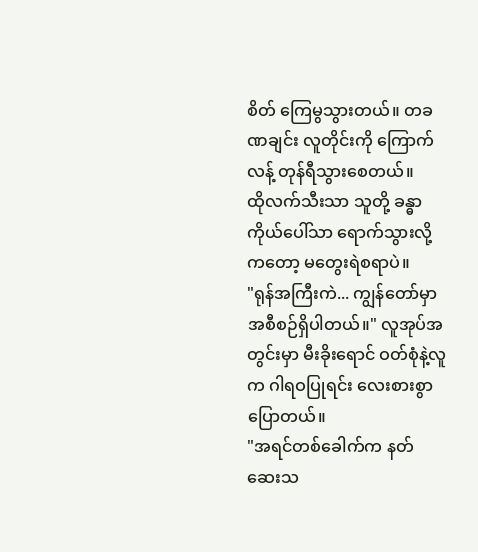စိတ် ကြေမွသွားတယ်။ တခဏချင်း လူတိုင်းကို ကြောက်လန့် တုန်ရီသွားစေတယ်။
ထိုလက်သီးသာ သူတို့ ခန္ဓာကိုယ်ပေါ်သာ ရောက်သွားလို့ကတော့ မတွေးရဲစရာပဲ။
"ရုန်အကြီးကဲ... ကျွန်တော်မှာ အစီစဉ်ရှိပါတယ်။" လူအုပ်အတွင်းမှာ မီးခိုးရောင် ဝတ်စုံနဲ့လူက ဂါရဝပြုရင်း လေးစားစွာ ပြောတယ်။
"အရင်တစ်ခေါက်က နတ်ဆေးသ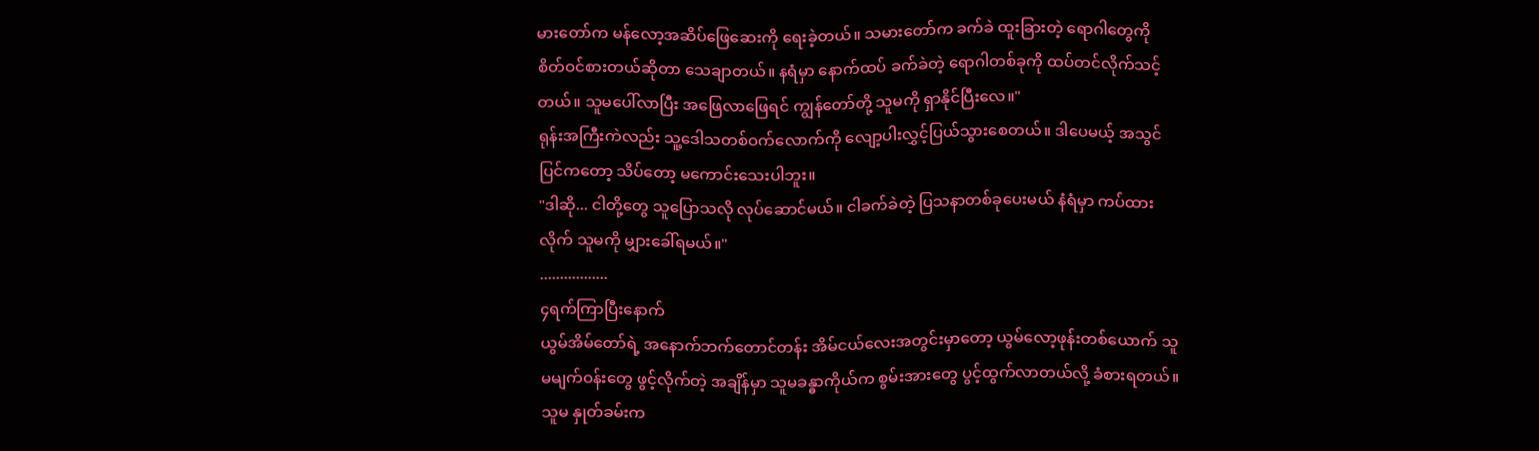မားတော်က မန်လော့အဆိပ်ဖြေဆေးကို ရေးခဲ့တယ်။ သမားတော်က ခက်ခဲ ထူးခြားတဲ့ ရောဂါတွေကို စိတ်ဝင်စားတယ်ဆိုတာ သေချာတယ်။ နရံမှာ နောက်ထပ် ခက်ခဲတဲ့ ရောဂါတစ်ခုကို ထပ်တင်လိုက်သင့်တယ်။ သူမပေါ်လာပြီး အဖြေလာဖြေရင် ကျွန်တော်တို့ သူမကို ရှာနိုင်ပြီးလေ။"
ရုန်းအကြီးကဲလည်း သူ့ဒေါသတစ်ဝက်လောက်ကို လျော့ပါးလွှင့်ပြယ်သွားစေတယ်။ ဒါပေမယ့် အသွင်ပြင်ကတော့ သိပ်တော့ မကောင်းသေးပါဘူး။
"ဒါဆို... ငါတို့တွေ သူပြောသလို လုပ်ဆောင်မယ်။ ငါခက်ခဲတဲ့ ပြသနာတစ်ခုပေးမယ် နံရံမှာ ကပ်ထားလိုက် သူမကို မျှားခေါ်ရမယ်။"
.................
၄ရက်ကြာပြီးနောက်
ယွမ်အိမ်တော်ရဲ့ အနောက်ဘက်တောင်တန်း အိမ်ငယ်လေးအတွင်းမှာတော့ ယွမ်လော့ဖုန်းတစ်ယောက် သူမမျက်ဝန်းတွေ ဖွင့်လိုက်တဲ့ အချိန်မှာ သူမခန္ဓာကိုယ်က စွမ်းအားတွေ ပွင့်ထွက်လာတယ်လို့ ခံစားရတယ်။ သူမ နှုတ်ခမ်းက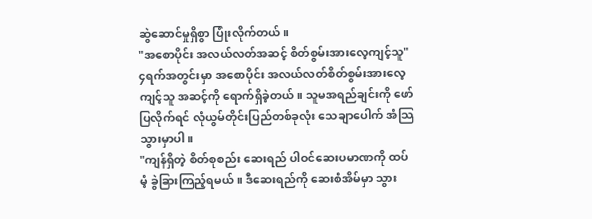ဆွဲဆောင်မှုရှိစွာ ပြုံးလိုက်တယ်။
"အစောပိုင်း အလယ်လတ်အဆင့် စိတ်စွမ်းအားလေ့ကျင့်သူ"
၄ရက်အတွင်းမှာ အစောပိုင်း အလယ်လတ်စိတ်စွမ်းအားလေ့ကျင့်သူ အဆင့်ကို ရောက်ရှိခဲ့တယ်။ သူမအရည်ချင်းကို ဖော်ပြလိုက်ရင် လုံယွမ်တိုင်းပြည်တစ်ခုလုံး သေချာပေါက် အံသြသွားမှာပါ။
"ကျန်ရှိတဲ့ စိတ်စုစည်း ဆေးရည် ပါဝင်ဆေးပမာဏကို ထပ်မံ့ ခွဲခြားကြည့်ရမယ်။ ဒီဆေးရည်ကို ဆေးစံအိမ်မှာ သွား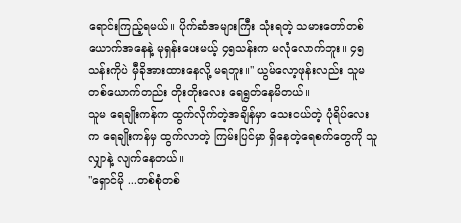ရောင်းကြည့်ရမယ်။ ပိုက်ဆံအများကြီး သုံးရတဲ့ သမားတော်တစ်ယောက်အနေနဲ့ မုရှန်းပေးမယ့် ၄၅သန်းက မလုံလောက်ဘူး။ ၄၅သန်းကိုပဲ မှီခိုအားထားနေလို့ မရဘူး။" ယွမ်လော့ဖုန်းလည်း သူမတစ်ယောက်တည်း တိုးတိုးလေး ရေရွတ်နေမိတယ်။
သူမ ရေချိုးကန်က ထွက်လိုက်တဲ့အချိန်မှာ သေးငယ်တဲ့ ပုံရိပ်လေးက ရေချိုးကန်မှ ထွက်လာတဲ့ ကြမ်းပြင်မှာ ရှိနေတဲ့ရေစက်တွေကို သူလျှာနဲ့ လျက်နေတယ်။
"ရှောင်မို ...တစ်စုံတစ်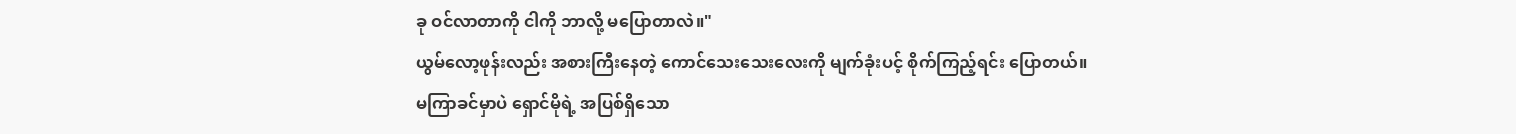ခု ဝင်လာတာကို ငါကို ဘာလို့ မပြောတာလဲ။"
ယွမ်လော့ဖုန်းလည်း အစားကြီးနေတဲ့ ကောင်သေးသေးလေးကို မျက်ခုံးပင့် စိုက်ကြည့်ရင်း ပြောတယ်။
မကြာခင်မှာပဲ ရှောင်မိုရဲ့ အပြစ်ရှိသော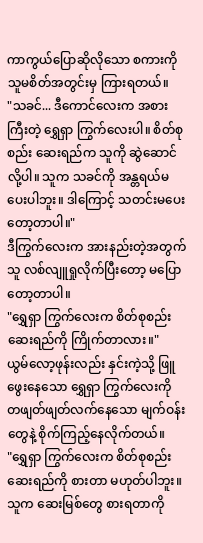ကာကွယ်ပြောဆိုလိုသော စကားကို သူမစိတ်အတွင်းမှ ကြားရတယ်။
"သခင်... ဒီကောင်လေးက အစားကြီးတဲ့ ရွှေရှာ ကြွက်လေးပါ။ စိတ်စုစည်း ဆေးရည်က သူကို ဆွဲဆောင်လို့ပါ။ သူက သခင်ကို အန္တရယ်မပေးပါဘူး။ ဒါကြောင့် သတင်းမပေးတော့တာပါ။"
ဒီကြွက်လေးက အားနည်းတဲ့အတွက် သူ လစ်လျူရှုလိုက်ပြီးတော့ မပြောတော့တာပါ။
"ရွှေရှာ ကြွက်လေးက စိတ်စုစည်းဆေးရည်ကို ကြိုက်တာလား။"
ယွမ်လော့ဖုန်းလည်း နှင်းကဲ့သို့ ဖြူဖွေးနေသော ရွှေရှာ ကြွက်လေးကို တဖျတ်ဖျတ်လက်နေသော မျက်ဝန်းတွေနဲ့ စိုက်ကြည့်နေလိုက်တယ်။
"ရွှေရှာ ကြွက်လေးက စိတ်စုစည်းဆေးရည်ကို စားတာ မဟုတ်ပါဘူး။ သူက ဆေးမြစ်တွေ စားရတာကို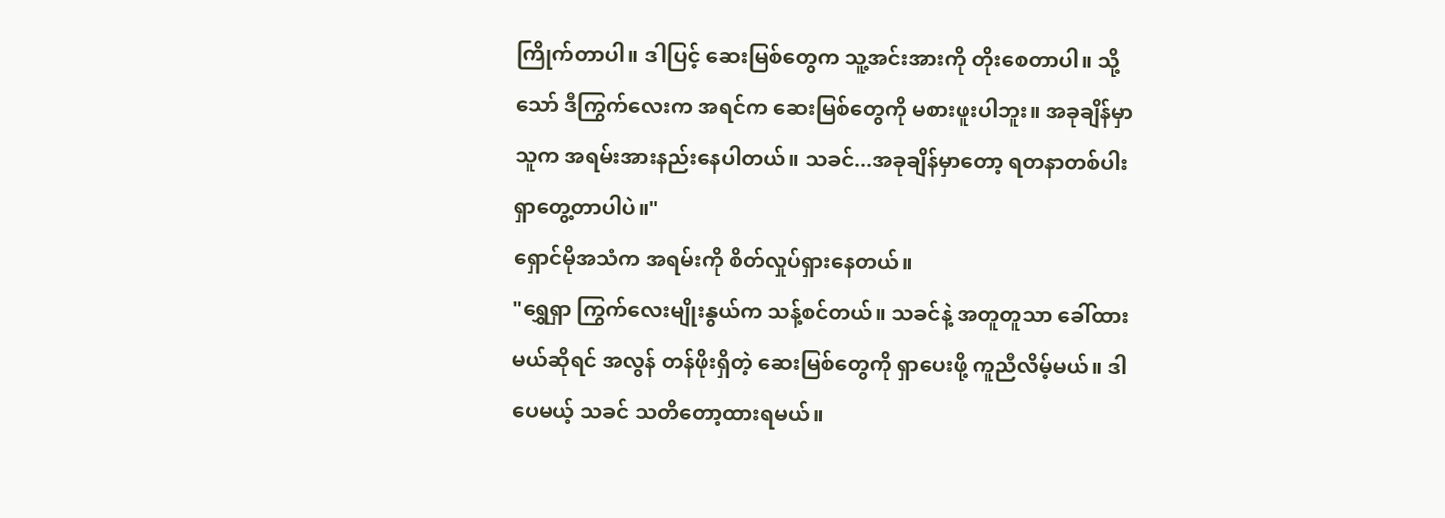ကြိုက်တာပါ။ ဒါပြင့် ဆေးမြစ်တွေက သူ့အင်းအားကို တိုးစေတာပါ။ သို့သော် ဒီကြွက်လေးက အရင်က ဆေးမြစ်တွေကို မစားဖူးပါဘူး။ အခုချိန်မှာ သူက အရမ်းအားနည်းနေပါတယ်။ သခင်...အခုချိန်မှာတော့ ရတနာတစ်ပါး ရှာတွေ့တာပါပဲ။"
ရှောင်မိုအသံက အရမ်းကို စိတ်လှုပ်ရှားနေတယ်။
"ရွှေရှာ ကြွက်လေးမျိုးနွယ်က သန့်စင်တယ်။ သခင်နဲ့ အတူတူသာ ခေါ်ထားမယ်ဆိုရင် အလွန် တန်ဖိုးရှိတဲ့ ဆေးမြစ်တွေကို ရှာပေးဖို့ ကူညီလိမ့်မယ်။ ဒါပေမယ့် သခင် သတိတော့ထားရမယ်။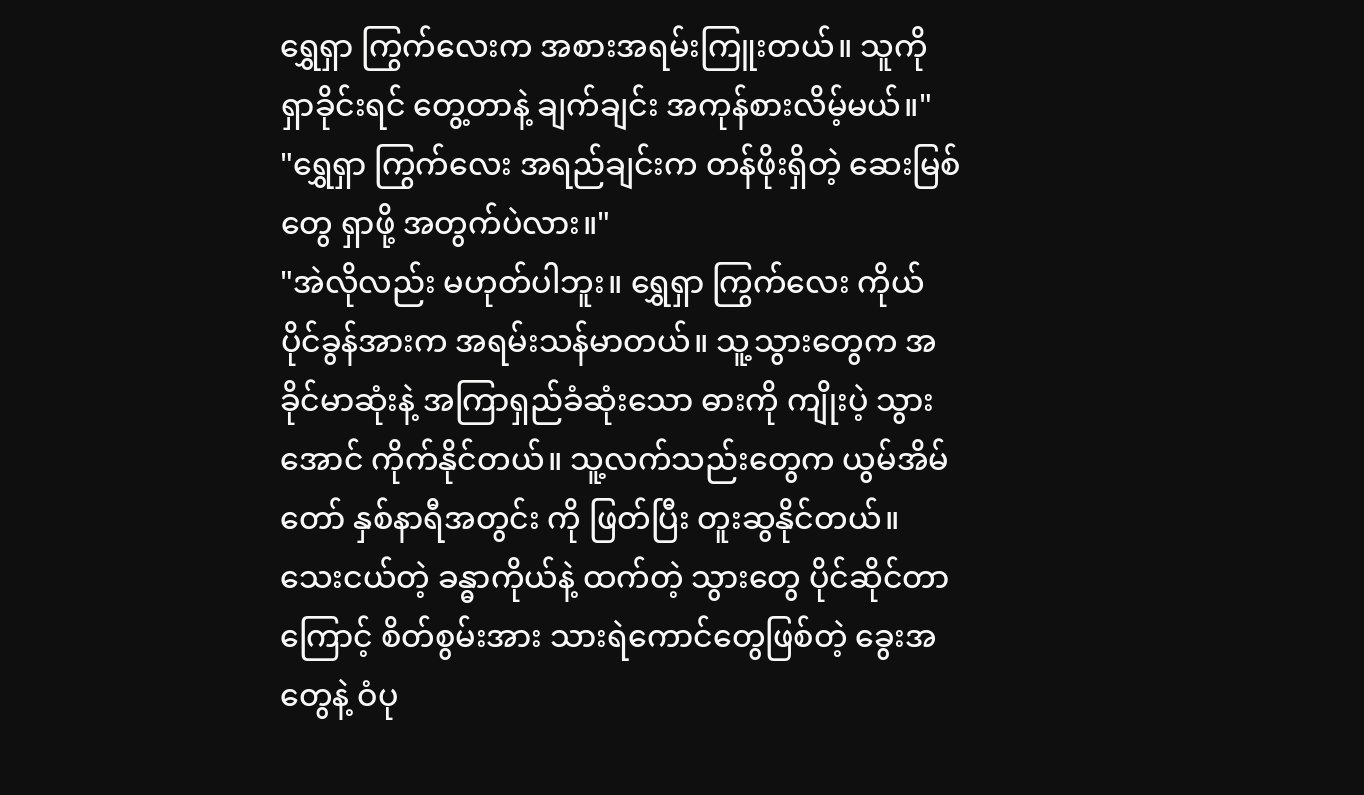ရွှေရှာ ကြွက်လေးက အစားအရမ်းကြူးတယ်။ သူကို ရှာခိုင်းရင် တွေ့တာနဲ့ ချက်ချင်း အကုန်စားလိမ့်မယ်။"
"ရွှေရှာ ကြွက်လေး အရည်ချင်းက တန်ဖိုးရှိတဲ့ ဆေးမြစ်တွေ ရှာဖို့ အတွက်ပဲလား။"
"အဲလိုလည်း မဟုတ်ပါဘူး။ ရွှေရှာ ကြွက်လေး ကိုယ်ပိုင်ခွန်အားက အရမ်းသန်မာတယ်။ သူ့သွားတွေက အခိုင်မာဆုံးနဲ့ အကြာရှည်ခံဆုံးသော ဓားကို ကျိုးပဲ့ သွားအောင် ကိုက်နိုင်တယ်။ သူ့လက်သည်းတွေက ယွမ်အိမ်တော် နှစ်နာရီအတွင်း ကို ဖြတ်ပြီး တူးဆွနိုင်တယ်။ သေးငယ်တဲ့ ခန္ဓာကိုယ်နဲ့ ထက်တဲ့ သွားတွေ ပိုင်ဆိုင်တာကြောင့် စိတ်စွမ်းအား သားရဲကောင်တွေဖြစ်တဲ့ ခွေးအတွေနဲ့ ဝံပု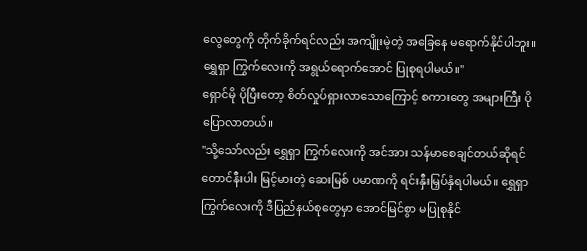လွေတွေကို တိုက်ခိုက်ရင်လည်း အကျိူးမဲ့တဲ့ အခြေနေ မရောက်နိုင်ပါဘူး။ ရွှေရှာ ကြွက်လေးကို အရွယ်ရောက်အောင် ပြုစုရပါမယ်။"
ရှောင်မို ပိုပြီးတော့ စိတ်လှုပ်ရှားလာသောကြောင့် စကားတွေ အများကြီး ပိုပြောလာတယ်။
"သို့သော်လည်း ရွှေရှာ ကြွက်လေးကို အင်အား သန်မာစေချင်တယ်ဆိုရင် တောင်နီးပါး မြင့်မားတဲ့ ဆေးမြစ် ပမာဏကို ရင်းနှီးမြှပ်နှံရပါမယ်။ ရွှေရှာ ကြွက်လေးကို ဒီပြည်နယ်စုတွေမှာ အောင်မြင်စွာ မပြုစုနိုင်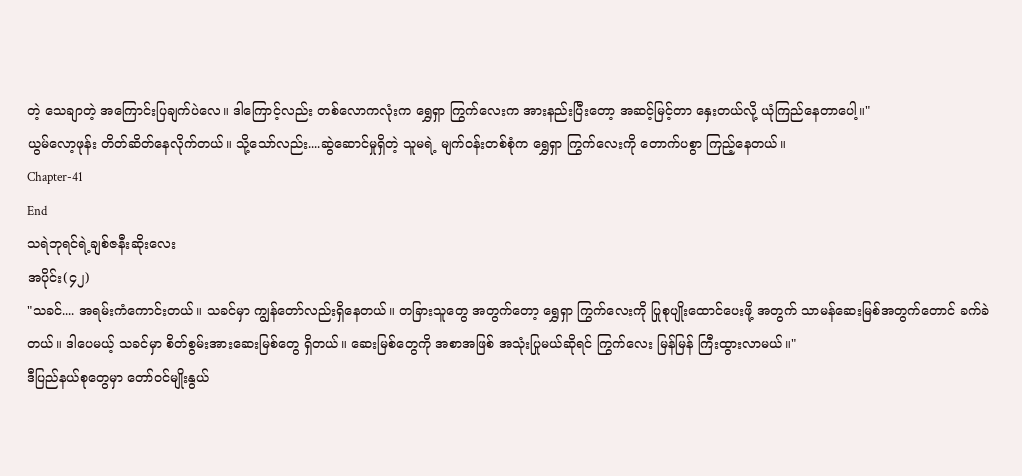တဲ့ သေချာတဲ့ အကြောင်းပြချက်ပဲလေ။ ဒါကြောင့်လည်း တစ်လောကလုံးက ရွှေရှာ ကြွက်လေးက အားနည်းပြီးတော့ အဆင့်မြင့်တာ နှေးတယ်လို့ ယုံကြည်နေတာပေါ့။"
ယွမ်လော့ဖုန်း တိတ်ဆိတ်နေလိုက်တယ်။ သို့သော်လည်း....ဆွဲဆောင်မှုရှိတဲ့ သူမရဲ့ မျက်ဝန်းတစ်စုံက ရွှေရှာ ကြွက်လေးကို တောက်ပစွာ ကြည့်နေတယ်။
Chapter-41
End
သရဲဘုရင်ရဲ့ချစ်ဇနီးဆိုးလေး
အပိုင်း(၄၂)
"သခင်.... အရမ်းကံကောင်းတယ်။ သခင်မှာ ကျွန်တော်လည်းရှိနေတယ်။ တခြားသူတွေ အတွက်တော့ ရွှေရှာ ကြွက်လေးကို ပြုစုပျိုးထောင်ပေးဖို့ အတွက် သာမန်ဆေးမြစ်အတွက်တောင် ခက်ခဲတယ်။ ဒါပေမယ့် သခင်မှာ စိတ်စွမ်းအားဆေးမြစ်တွေ ရှိတယ်။ ဆေးမြစ်တွေကို အစာအဖြစ် အသုံးပြုမယ်ဆိုရင် ကြွက်လေး မြန်မြန် ကြီးထွားလာမယ်။"
ဒီပြည်နယ်စုတွေမှာ တော်ဝင်မျိုးနွယ်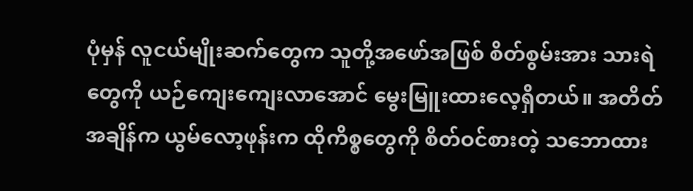ပုံမှန် လူငယ်မျိုးဆက်တွေက သူတို့အဖော်အဖြစ် စိတ်စွမ်းအား သားရဲတွေကို ယဉ်ကျေးကျေးလာအောင် မွေးမြူးထားလေ့ရှိတယ်။ အတိတ်အချိန်က ယွမ်လော့ဖုန်းက ထိုကိစ္စတွေကို စိတ်ဝင်စားတဲ့ သဘောထား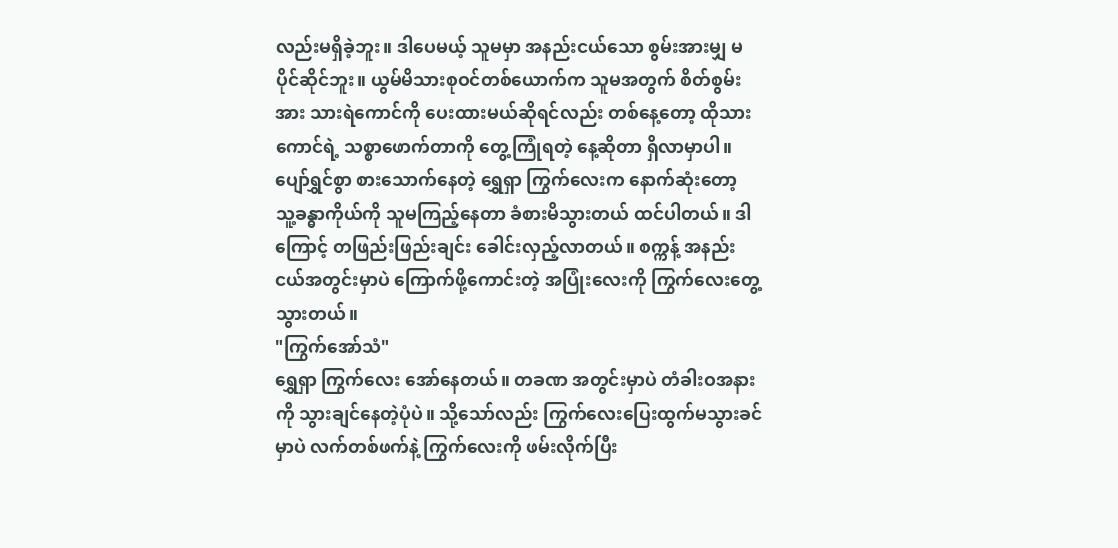လည်းမရှိခဲ့ဘူး။ ဒါပေမယ့် သူမမှာ အနည်းငယ်သော စွမ်းအားမျှ မပိုင်ဆိုင်ဘူး။ ယွမ်မိသားစုဝင်တစ်ယောက်က သူမအတွက် စိတ်စွမ်းအား သားရဲကောင်ကို ပေးထားမယ်ဆိုရင်လည်း တစ်နေ့တော့ ထိုသားကောင်ရဲ့ သစ္စာဖောက်တာကို တွေ့ကြုံရတဲ့ နေ့ဆိုတာ ရှိလာမှာပါ။
ပျော်ရွှင်စွာ စားသောက်နေတဲ့ ရွှေရှာ ကြွက်လေးက နောက်ဆုံးတော့ သူ့ခန္ဓာကိုယ်ကို သူမကြည့်နေတာ ခံစားမိသွားတယ် ထင်ပါတယ်။ ဒါကြောင့် တဖြည်းဖြည်းချင်း ခေါင်းလှည့်လာတယ်။ စက္ကန့် အနည်းငယ်အတွင်းမှာပဲ ကြောက်ဖို့ကောင်းတဲ့ အပြုံးလေးကို ကြွက်လေးတွေ့သွားတယ်။
"ကြွက်အော်သံ"
ရွှေရှာ ကြွက်လေး အော်နေတယ်။ တခဏ အတွင်းမှာပဲ တံခါးဝအနားကို သွားချင်နေတဲ့ပုံပဲ။ သို့သော်လည်း ကြွက်လေးပြေးထွက်မသွားခင်မှာပဲ လက်တစ်ဖက်နဲ့ ကြွက်လေးကို ဖမ်းလိုက်ပြီး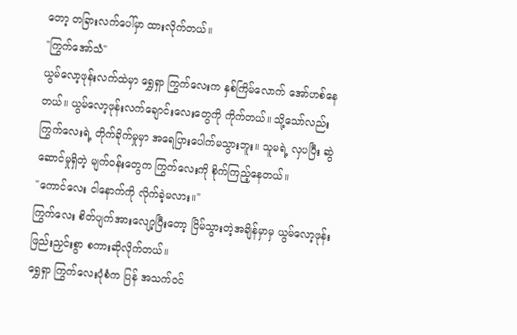တော့ တခြားလက်ပေါ်မှာ ထားလိုက်တယ်။
"ကြွက်အော်သံ"
ယွမ်လော့ဖုန်းလက်ထဲမှာ ရွှေရှာ ကြွက်လေးက နှစ်ကြိမ်လောက် အော်ဟစ်နေတယ်။ ယွမ်လော့ဖုန်းလက်ချောင်းလေးတွေကို ကိုက်တယ်။ သို့သော်လည်း ကြွက်လေးရဲ့ တိုက်ခိုက်မှုမှာ အရေပြားပေါက်မသွားဘူး။ သူမရဲ့ လှပပြီး ဆွဲဆောင်မှုရှိတဲ့ မျက်ဝန်းတွေက ကြွက်လေးကို စိုက်ကြည့်နေတယ်။
"ကောင်လေး ငါနောက်ကို လိုက်ခဲ့မလား။"
ကြွက်လေး စိတ်ပျက်အားလျော့ပြီးတော့ ငြိမ်သွားတဲ့အချိန်မှာမှ ယွမ်လော့ဖုန်း ဖြည်းညှင်းစွာ စကားဆိုလိုက်တယ်။
ရွှေရှာ ကြွက်လေးပုံစံက ပြန် အသက်ဝင်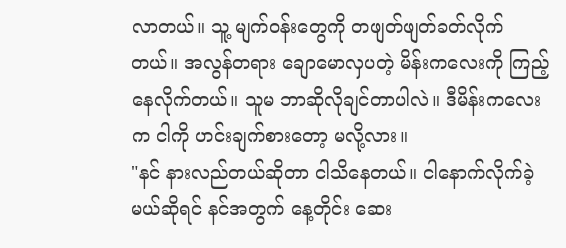လာတယ်။ သူ့ မျက်ဝန်းတွေကို တဖျတ်ဖျတ်ခတ်လိုက်တယ်။ အလွန်တရား ချောမောလှပတဲ့ မိန်းကလေးကို ကြည့်နေလိုက်တယ်။ သူမ ဘာဆိုလိုချင်တာပါလဲ။ ဒီမိန်းကလေးက ငါကို ဟင်းချက်စားတော့ မလို့လား။
"နင် နားလည်တယ်ဆိုတာ ငါသိနေတယ်။ ငါနောက်လိုက်ခဲ့မယ်ဆိုရင် နင်အတွက် နေ့တိုင်း ဆေး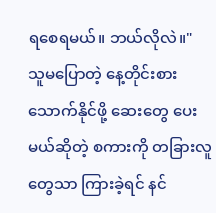ရစေရမယ်။ ဘယ်လိုလဲ။"
သူမပြောတဲ့ နေ့တိုင်းစားသောက်နိုင်ဖို့ ဆေးတွေ ပေးမယ်ဆိုတဲ့ စကားကို တခြားလူတွေသာ ကြားခဲ့ရင် နင်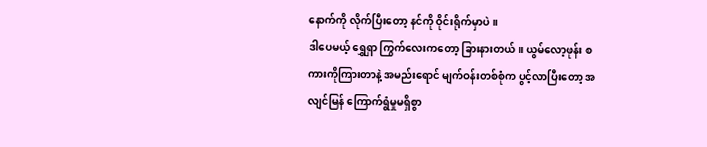နောက်ကို လိုက်ပြီးတော့ နင်ကို ဝိုင်းရိုက်မှာပဲ။
ဒါပေမယ့် ရွှေရှာ ကြွက်လေးကတော့ ခြားနားတယ်။ ယွမ်လော့ဖုန်း စကားကိုကြားတာနဲ့ အမည်းရောင် မျက်ဝန်းတစ်စုံက ပွင့်လာပြီးတော့ အလျင်မြန် ကြောက်ရွံမှုမရှိစွာ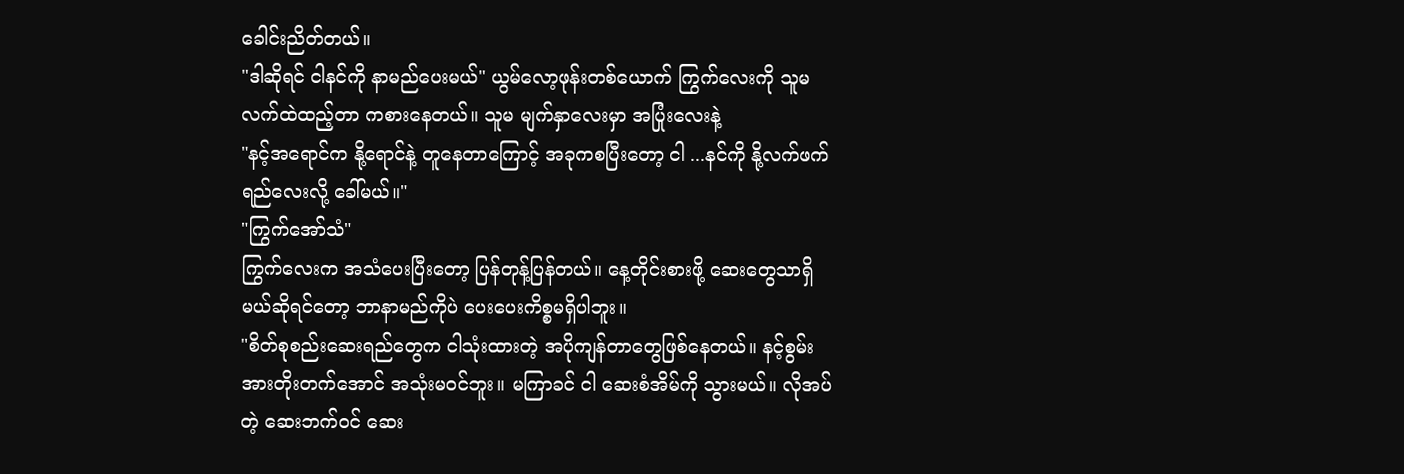ခေါင်းညိတ်တယ်။
"ဒါဆိုရင် ငါနင်ကို နာမည်ပေးမယ်" ယွမ်လော့ဖုန်းတစ်ယောက် ကြွက်လေးကို သူမလက်ထဲထည့်တာ ကစားနေတယ်။ သူမ မျက်နှာလေးမှာ အပြုံးလေးနဲ့
"နင့်အရောင်က နို့ရောင်နဲ့ တူနေတာကြောင့် အခုကစပြီးတော့ ငါ ...နင်ကို နို့လက်ဖက်ရည်လေးလို့ ခေါ်မယ်။"
"ကြွက်အော်သံ"
ကြွက်လေးက အသံပေးပြီးတော့ ပြန်တုန့်ပြန်တယ်။ နေ့တိုင်းစားဖို့ ဆေးတွေသာရှိမယ်ဆိုရင်တော့ ဘာနာမည်ကိုပဲ ပေးပေးကိစ္စမရှိပါဘူး။
"စိတ်စုစည်းဆေးရည်တွေက ငါသုံးထားတဲ့ အပိုကျန်တာတွေဖြစ်နေတယ်။ နင့်စွမ်းအားတိုးတက်အောင် အသုံးမဝင်ဘူး။ မကြာခင် ငါ ဆေးစံအိမ်ကို သွားမယ်။ လိုအပ်တဲ့ ဆေးဘက်ဝင် ဆေး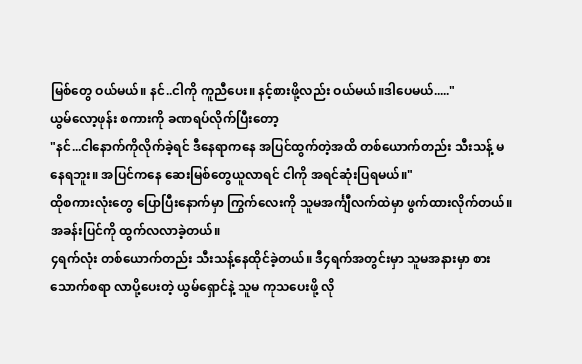မြစ်တွေ ဝယ်မယ်။ နင်..ငါကို ကူညီပေး။ နင့်စားဖို့လည်း ဝယ်မယ်။ဒါပေမယ်....."
ယွမ်လော့ဖုန်း စကားကို ခဏရပ်လိုက်ပြီးတော့
"နင်...ငါနောက်ကိုလိုက်ခဲ့ရင် ဒီနေရာကနေ အပြင်ထွက်တဲ့အထိ တစ်ယောက်တည်း သီးသန့် မနေရဘူး။ အပြင်ကနေ ဆေးမြစ်တွေယူလာရင် ငါကို အရင်ဆုံးပြရမယ်။"
ထိုစကားလုံးတွေ ပြောပြီးနောက်မှာ ကြွက်လေးကို သူမအင်္ကျီလက်ထဲမှာ ဖွက်ထားလိုက်တယ်။ အခန်းပြင်ကို ထွက်လလာခဲ့တယ်။
၄ရက်လုံး တစ်ယောက်တည်း သီးသန့်နေထိုင်ခဲ့တယ်။ ဒီ၄ရက်အတွင်းမှာ သူမအနားမှာ စားသောက်စရာ လာပို့ပေးတဲ့ ယွမ်ရှောင်နဲ့ သူမ ကုသပေးဖို့ လို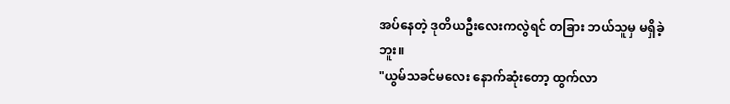အပ်နေတဲ့ ဒုတိယဦးလေးကလွဲရင် တခြား ဘယ်သူမှ မရှိခဲ့ဘူး။
"ယွမ်သခင်မလေး နောက်ဆုံးတော့ ထွက်လာ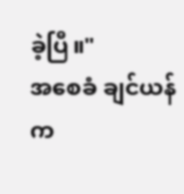ခဲ့ပြီ။"
အစေခံ ချင်ယန်က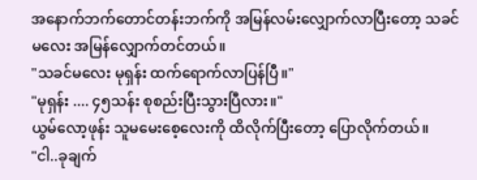အနောက်ဘက်တောင်တန်းဘက်ကို အမြန်လမ်းလျှောက်လာပြီးတော့ သခင်မလေး အမြန်လျှောက်တင်တယ်။
"သခင်မလေး မုရှန်း ထက်ရောက်လာပြန်ပြီ။"
"မုရှန်း .... ၄၅သန်း စုစည်းပြီးသွားပြီလား။"
ယွမ်လော့ဖုန်း သူမမေးစေ့လေးကို ထိလိုက်ပြီးတော့ ပြောလိုက်တယ်။
"ငါ..ခုချက်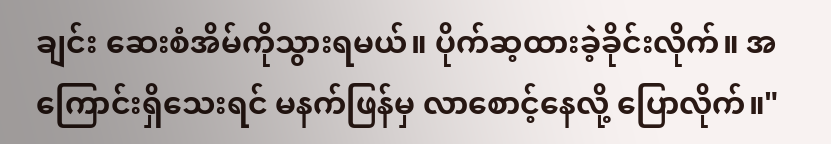ချင်း ဆေးစံအိမ်ကိုသွားရမယ်။ ပိုက်ဆ့ထားခဲ့ခိုင်းလိုက်။ အကြောင်းရှိသေးရင် မနက်ဖြန်မှ လာစောင့်နေလို့ ပြောလိုက်။"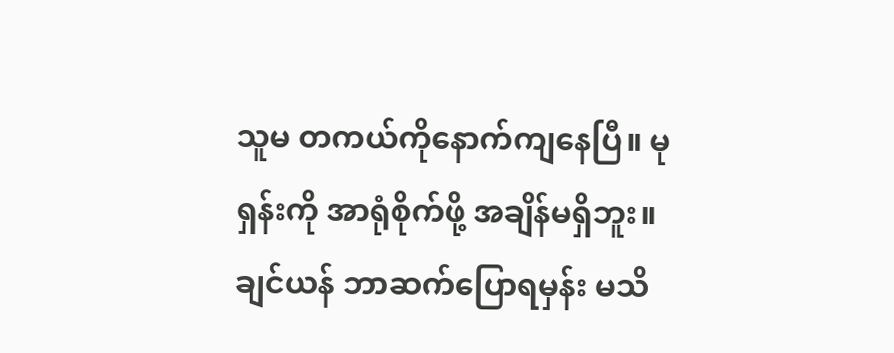သူမ တကယ်ကိုနောက်ကျနေပြီ။ မုရှန်းကို အာရုံစိုက်ဖို့ အချိန်မရှိဘူး။ ချင်ယန် ဘာဆက်ပြောရမှန်း မသိ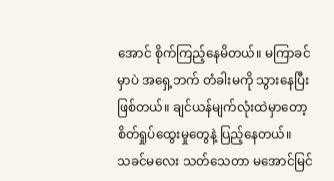အောင် စိုက်ကြည့်နေမိတယ်။ မကြာခင်မှာပဲ အရှေ့ဘက် တံခါးမကို သွားနေပြီးဖြစ်တယ်။ ချင်ယန်မျက်လုံးထဲမှာတော့ စိတ်ရှုပ်ထွေးမှုတွေနဲ့ ပြည့်နေတယ်။
သခင်မလေး သတ်သေတာ မအောင်မြင်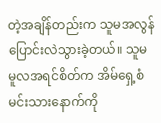တဲ့အချိန်တည်းက သူမအလွန်ပြောင်းလဲသွားခဲ့တယ်။ သူမ မူလအရင်စိတ်က အိမ်ရှေ့စံမင်းသားနောက်ကို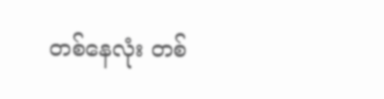တစ်နေလုံး တစ်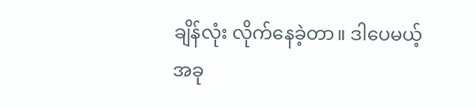ချိန်လုံး လိုက်နေခဲ့တာ။ ဒါပေမယ့် အခု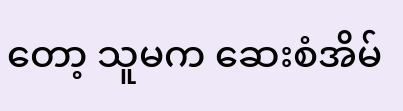တော့ သူမက ဆေးစံအိမ်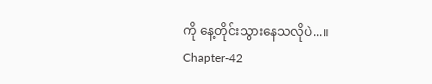ကို နေ့တိုင်းသွားနေသလိုပဲ...။
Chapter-42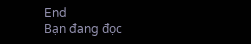End
Bạn đang đọc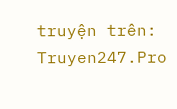truyện trên: Truyen247.Pro